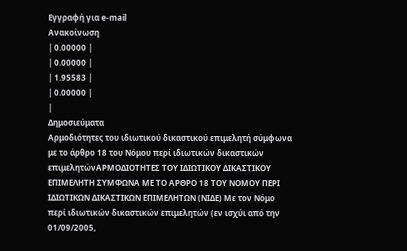Εγγραφή για e-mail
Ανακοίνωση
| 0.00000 |
| 0.00000 |
| 1.95583 |
| 0.00000 |
|
Δημοσιεύματα
Αρμοδιότητες του ιδιωτικού δικαστικού επιμελητή σύμφωνα με το άρθρο 18 του Νόμου περί ιδιωτικών δικαστικών επιμελητώνΑΡΜΟΔΙΟΤΗΤΕΣ ΤΟΥ ΙΔΙΩΤΙΚΟΥ ΔΙΚΑΣΤΙΚΟΥ ΕΠΙΜΕΛΗΤΗ ΣΥΜΦΩΝΑ ΜΕ ΤΟ ΑΡΘΡΟ 18 ΤΟΥ ΝΟΜΟΥ ΠΕΡΙ ΙΔΙΩΤΙΚΩΝ ΔΙΚΑΣΤΙΚΩΝ ΕΠΙΜΕΛΗΤΩΝ (ΝΙΔΕ) Με τον Νόμο περί ιδιωτικών δικαστικών επιμελητών (εν ισχύι από την 01/09/2005,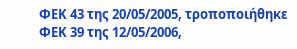ΦΕΚ 43 της 20/05/2005, τροποποιήθηκε ΦΕΚ 39 της 12/05/2006,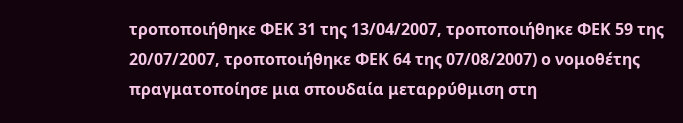τροποποιήθηκε ΦΕΚ 31 της 13/04/2007, τροποποιήθηκε ΦΕΚ 59 της 20/07/2007, τροποποιήθηκε ΦΕΚ 64 της 07/08/2007) ο νομοθέτης πραγματοποίησε μια σπουδαία μεταρρύθμιση στη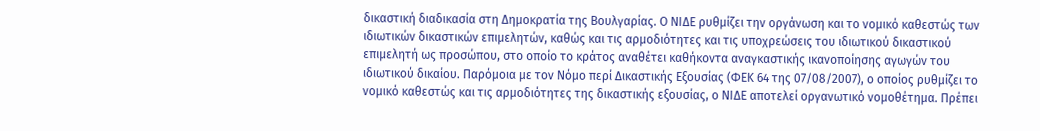δικαστική διαδικασία στη Δημοκρατία της Βουλγαρίας. Ο ΝΙΔΕ ρυθμίζει την οργάνωση και το νομικό καθεστώς των ιδιωτικών δικαστικών επιμελητών, καθώς και τις αρμοδιότητες και τις υποχρεώσεις του ιδιωτικού δικαστικού επιμελητή ως προσώπου, στο οποίο το κράτος αναθέτει καθήκοντα αναγκαστικής ικανοποίησης αγωγών του ιδιωτικού δικαίου. Παρόμοια με τον Νόμο περί Δικαστικής Εξουσίας (ΦΕΚ 64 της 07/08/2007), ο οποίος ρυθμίζει το νομικό καθεστώς και τις αρμοδιότητες της δικαστικής εξουσίας, ο ΝΙΔΕ αποτελεί οργανωτικό νομοθέτημα. Πρέπει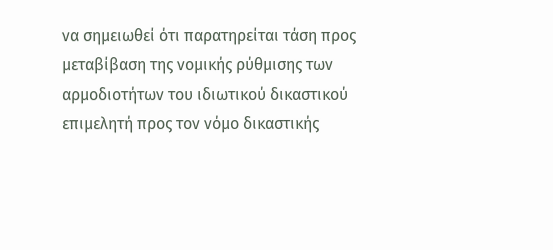να σημειωθεί ότι παρατηρείται τάση προς μεταβίβαση της νομικής ρύθμισης των αρμοδιοτήτων του ιδιωτικού δικαστικού επιμελητή προς τον νόμο δικαστικής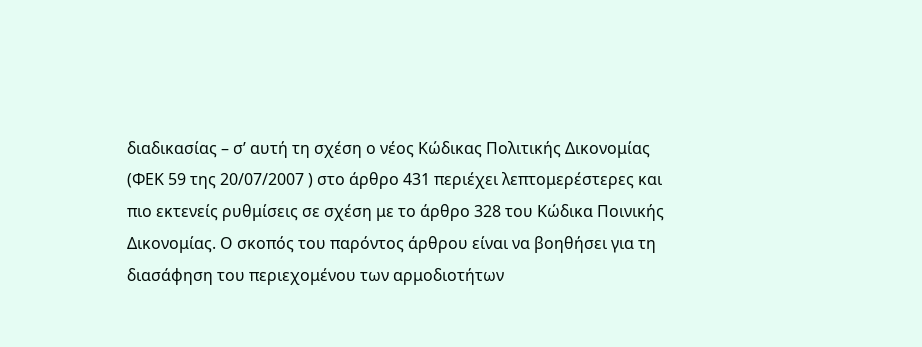διαδικασίας – σ’ αυτή τη σχέση ο νέος Κώδικας Πολιτικής Δικονομίας (ΦΕΚ 59 της 20/07/2007 ) στο άρθρο 431 περιέχει λεπτομερέστερες και πιο εκτενείς ρυθμίσεις σε σχέση με το άρθρο 328 του Κώδικα Ποινικής Δικονομίας. Ο σκοπός του παρόντος άρθρου είναι να βοηθήσει για τη διασάφηση του περιεχομένου των αρμοδιοτήτων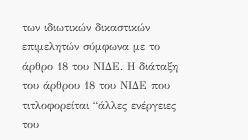των ιδιωτικών δικαστικών επιμελητών σύμφωνα με το άρθρο 18 του ΝΙΔΕ. Η διάταξη του άρθρου 18 του ΝΙΔΕ που τιτλοφορείται “άλλες ενέργειες του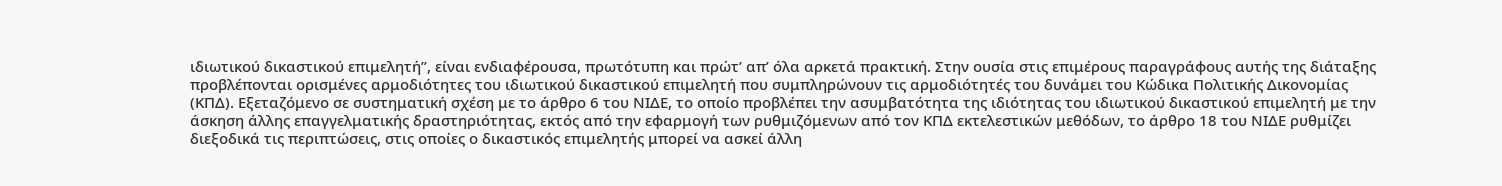ιδιωτικού δικαστικού επιμελητή”, είναι ενδιαφέρουσα, πρωτότυπη και πρώτ’ απ’ όλα αρκετά πρακτική. Στην ουσία στις επιμέρους παραγράφους αυτής της διάταξης προβλέπονται ορισμένες αρμοδιότητες του ιδιωτικού δικαστικού επιμελητή που συμπληρώνουν τις αρμοδιότητές του δυνάμει του Κώδικα Πολιτικής Δικονομίας (ΚΠΔ). Εξεταζόμενο σε συστηματική σχέση με το άρθρο 6 του ΝΙΔΕ, το οποίο προβλέπει την ασυμβατότητα της ιδιότητας του ιδιωτικού δικαστικού επιμελητή με την άσκηση άλλης επαγγελματικής δραστηριότητας, εκτός από την εφαρμογή των ρυθμιζόμενων από τον ΚΠΔ εκτελεστικών μεθόδων, το άρθρο 18 του ΝΙΔΕ ρυθμίζει διεξοδικά τις περιπτώσεις, στις οποίες ο δικαστικός επιμελητής μπορεί να ασκεί άλλη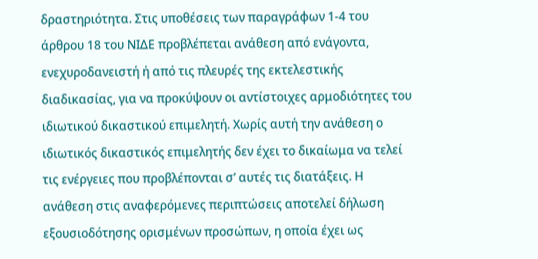δραστηριότητα. Στις υποθέσεις των παραγράφων 1-4 του άρθρου 18 του ΝΙΔΕ προβλέπεται ανάθεση από ενάγοντα, ενεχυροδανειστή ή από τις πλευρές της εκτελεστικής διαδικασίας, για να προκύψουν οι αντίστοιχες αρμοδιότητες του ιδιωτικού δικαστικού επιμελητή. Χωρίς αυτή την ανάθεση ο ιδιωτικός δικαστικός επιμελητής δεν έχει το δικαίωμα να τελεί τις ενέργειες που προβλέπονται σ’ αυτές τις διατάξεις. Η ανάθεση στις αναφερόμενες περιπτώσεις αποτελεί δήλωση εξουσιοδότησης ορισμένων προσώπων, η οποία έχει ως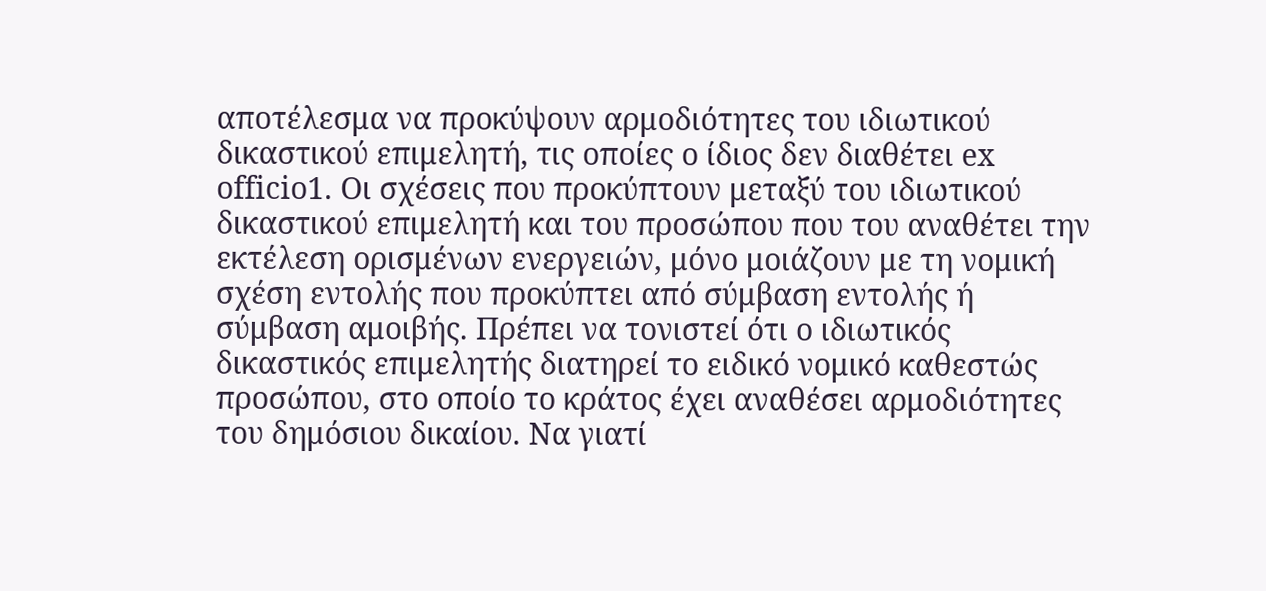αποτέλεσμα να προκύψουν αρμοδιότητες του ιδιωτικού δικαστικού επιμελητή, τις οποίες ο ίδιος δεν διαθέτει ex officio1. Οι σχέσεις που προκύπτουν μεταξύ του ιδιωτικού δικαστικού επιμελητή και του προσώπου που του αναθέτει την εκτέλεση ορισμένων ενεργειών, μόνο μοιάζουν με τη νομική σχέση εντολής που προκύπτει από σύμβαση εντολής ή σύμβαση αμοιβής. Πρέπει να τονιστεί ότι ο ιδιωτικός δικαστικός επιμελητής διατηρεί το ειδικό νομικό καθεστώς προσώπου, στο οποίο το κράτος έχει αναθέσει αρμοδιότητες του δημόσιου δικαίου. Να γιατί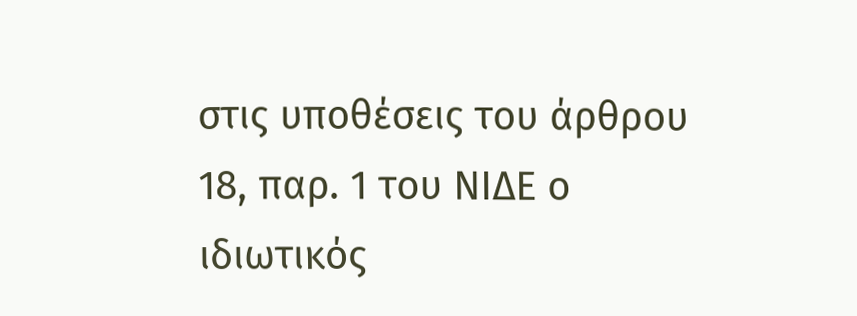στις υποθέσεις του άρθρου 18, παρ. 1 του ΝΙΔΕ ο ιδιωτικός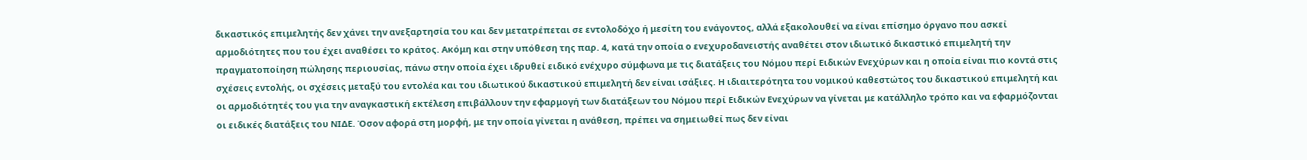δικαστικός επιμελητής δεν χάνει την ανεξαρτησία του και δεν μετατρέπεται σε εντολοδόχο ή μεσίτη του ενάγοντος, αλλά εξακολουθεί να είναι επίσημο όργανο που ασκεί αρμοδιότητες που του έχει αναθέσει το κράτος. Ακόμη και στην υπόθεση της παρ. 4, κατά την οποία ο ενεχυροδανειστής αναθέτει στον ιδιωτικό δικαστικό επιμελητή την πραγματοποίηση πώλησης περιουσίας, πάνω στην οποία έχει ιδρυθεί ειδικό ενέχυρο σύμφωνα με τις διατάξεις του Νόμου περί Ειδικών Ενεχύρων και η οποία είναι πιο κοντά στις σχέσεις εντολής, οι σχέσεις μεταξύ του εντολέα και του ιδιωτικού δικαστικού επιμελητή δεν είναι ισάξιες. Η ιδιαιτερότητα του νομικού καθεστώτος του δικαστικού επιμελητή και οι αρμοδιότητές του για την αναγκαστική εκτέλεση επιβάλλουν την εφαρμογή των διατάξεων του Νόμου περί Ειδικών Ενεχύρων να γίνεται με κατάλληλο τρόπο και να εφαρμόζονται οι ειδικές διατάξεις του ΝΙΔΕ. Όσον αφορά στη μορφή, με την οποία γίνεται η ανάθεση, πρέπει να σημειωθεί πως δεν είναι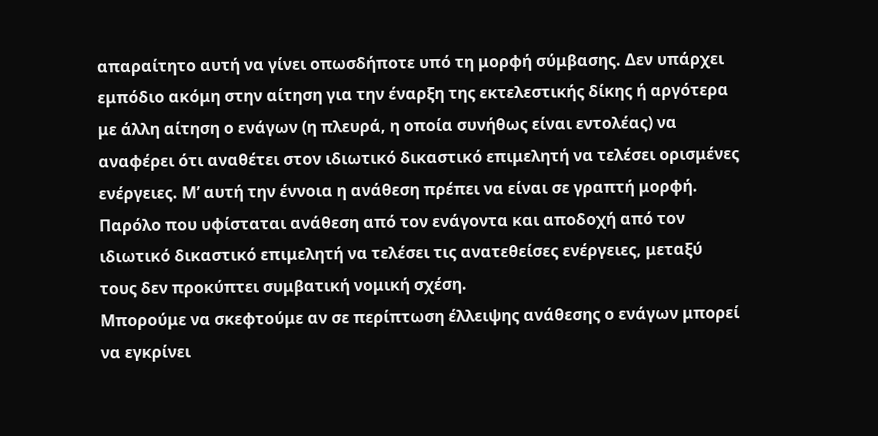απαραίτητο αυτή να γίνει οπωσδήποτε υπό τη μορφή σύμβασης. Δεν υπάρχει εμπόδιο ακόμη στην αίτηση για την έναρξη της εκτελεστικής δίκης ή αργότερα με άλλη αίτηση ο ενάγων (η πλευρά, η οποία συνήθως είναι εντολέας) να αναφέρει ότι αναθέτει στον ιδιωτικό δικαστικό επιμελητή να τελέσει ορισμένες ενέργειες. Μ’ αυτή την έννοια η ανάθεση πρέπει να είναι σε γραπτή μορφή. Παρόλο που υφίσταται ανάθεση από τον ενάγοντα και αποδοχή από τον ιδιωτικό δικαστικό επιμελητή να τελέσει τις ανατεθείσες ενέργειες, μεταξύ τους δεν προκύπτει συμβατική νομική σχέση.
Μπορούμε να σκεφτούμε αν σε περίπτωση έλλειψης ανάθεσης ο ενάγων μπορεί να εγκρίνει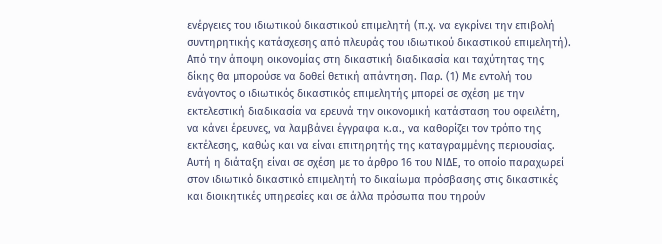ενέργειες του ιδιωτικού δικαστικού επιμελητή (π.χ. να εγκρίνει την επιβολή συντηρητικής κατάσχεσης από πλευράς του ιδιωτικού δικαστικού επιμελητή). Από την άποψη οικονομίας στη δικαστική διαδικασία και ταχύτητας της δίκης θα μπορούσε να δοθεί θετική απάντηση. Παρ. (1) Με εντολή του ενάγοντος ο ιδιωτικός δικαστικός επιμελητής μπορεί σε σχέση με την εκτελεστική διαδικασία να ερευνά την οικονομική κατάσταση του οφειλέτη, να κάνει έρευνες, να λαμβάνει έγγραφα κ.α., να καθορίζει τον τρόπο της εκτέλεσης, καθώς και να είναι επιτηρητής της καταγραμμένης περιουσίας. Αυτή η διάταξη είναι σε σχέση με το άρθρο 16 του ΝΙΔΕ, το οποίο παραχωρεί στον ιδιωτικό δικαστικό επιμελητή το δικαίωμα πρόσβασης στις δικαστικές και διοικητικές υπηρεσίες και σε άλλα πρόσωπα που τηρούν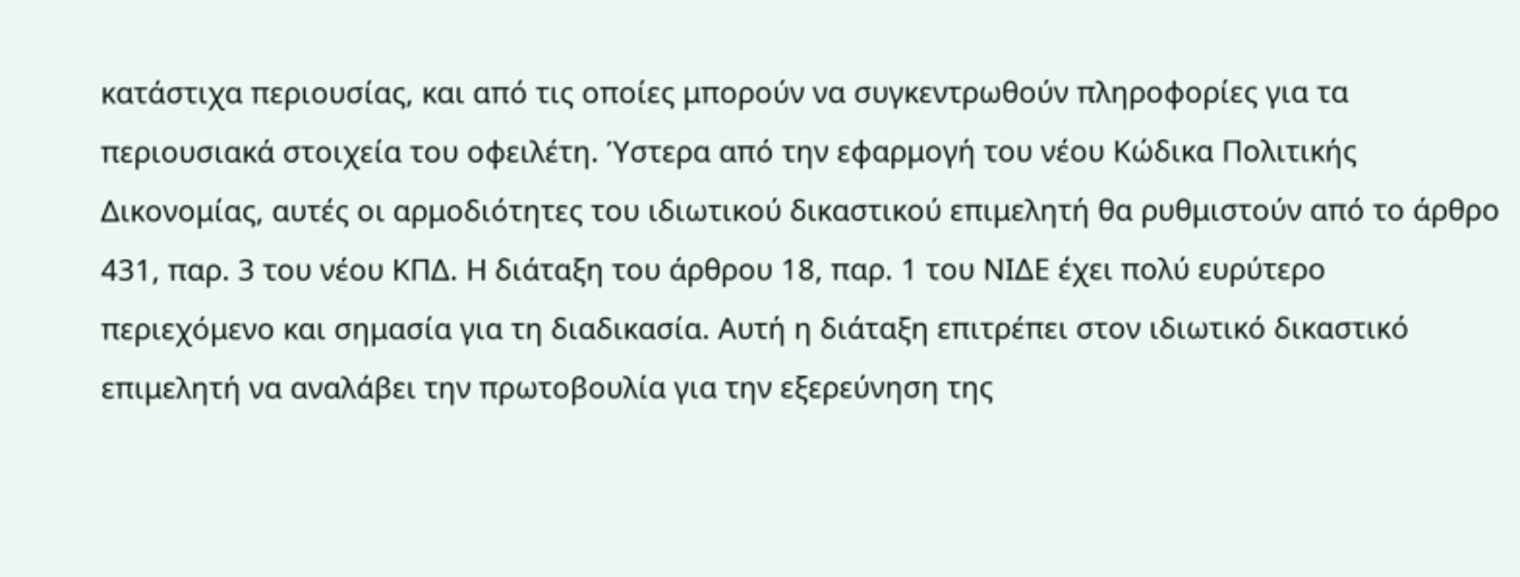κατάστιχα περιουσίας, και από τις οποίες μπορούν να συγκεντρωθούν πληροφορίες για τα περιουσιακά στοιχεία του οφειλέτη. Ύστερα από την εφαρμογή του νέου Κώδικα Πολιτικής Δικονομίας, αυτές οι αρμοδιότητες του ιδιωτικού δικαστικού επιμελητή θα ρυθμιστούν από το άρθρο 431, παρ. 3 του νέου ΚΠΔ. Η διάταξη του άρθρου 18, παρ. 1 του ΝΙΔΕ έχει πολύ ευρύτερο περιεχόμενο και σημασία για τη διαδικασία. Αυτή η διάταξη επιτρέπει στον ιδιωτικό δικαστικό επιμελητή να αναλάβει την πρωτοβουλία για την εξερεύνηση της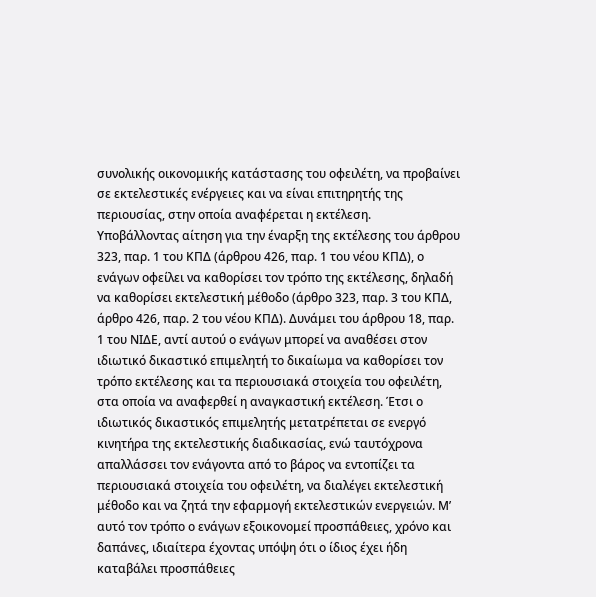συνολικής οικονομικής κατάστασης του οφειλέτη, να προβαίνει σε εκτελεστικές ενέργειες και να είναι επιτηρητής της περιουσίας, στην οποία αναφέρεται η εκτέλεση.
Υποβάλλοντας αίτηση για την έναρξη της εκτέλεσης του άρθρου 323, παρ. 1 του ΚΠΔ (άρθρου 426, παρ. 1 του νέου ΚΠΔ), ο ενάγων οφείλει να καθορίσει τον τρόπο της εκτέλεσης, δηλαδή να καθορίσει εκτελεστική μέθοδο (άρθρο 323, παρ. 3 του ΚΠΔ, άρθρο 426, παρ. 2 του νέου ΚΠΔ). Δυνάμει του άρθρου 18, παρ. 1 του ΝΙΔΕ, αντί αυτού ο ενάγων μπορεί να αναθέσει στον ιδιωτικό δικαστικό επιμελητή το δικαίωμα να καθορίσει τον τρόπο εκτέλεσης και τα περιουσιακά στοιχεία του οφειλέτη, στα οποία να αναφερθεί η αναγκαστική εκτέλεση. Έτσι ο ιδιωτικός δικαστικός επιμελητής μετατρέπεται σε ενεργό κινητήρα της εκτελεστικής διαδικασίας, ενώ ταυτόχρονα απαλλάσσει τον ενάγοντα από το βάρος να εντοπίζει τα περιουσιακά στοιχεία του οφειλέτη, να διαλέγει εκτελεστική μέθοδο και να ζητά την εφαρμογή εκτελεστικών ενεργειών. Μ’ αυτό τον τρόπο ο ενάγων εξοικονομεί προσπάθειες, χρόνο και δαπάνες, ιδιαίτερα έχοντας υπόψη ότι ο ίδιος έχει ήδη καταβάλει προσπάθειες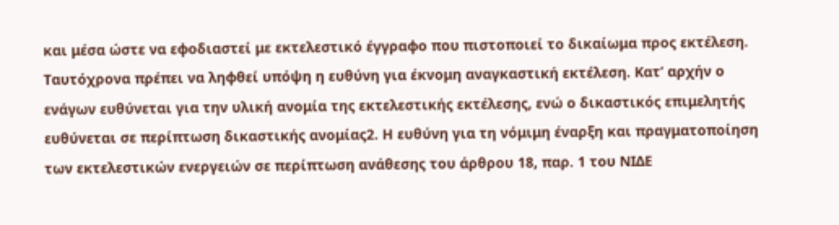και μέσα ώστε να εφοδιαστεί με εκτελεστικό έγγραφο που πιστοποιεί το δικαίωμα προς εκτέλεση. Ταυτόχρονα πρέπει να ληφθεί υπόψη η ευθύνη για έκνομη αναγκαστική εκτέλεση. Κατ’ αρχήν ο ενάγων ευθύνεται για την υλική ανομία της εκτελεστικής εκτέλεσης, ενώ ο δικαστικός επιμελητής ευθύνεται σε περίπτωση δικαστικής ανομίας2. Η ευθύνη για τη νόμιμη έναρξη και πραγματοποίηση των εκτελεστικών ενεργειών σε περίπτωση ανάθεσης του άρθρου 18, παρ. 1 του ΝΙΔΕ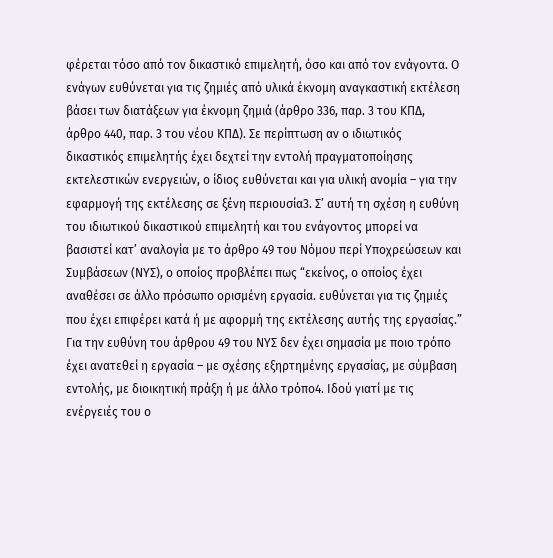φέρεται τόσο από τον δικαστικό επιμελητή, όσο και από τον ενάγοντα. Ο ενάγων ευθύνεται για τις ζημιές από υλικά έκνομη αναγκαστική εκτέλεση βάσει των διατάξεων για έκνομη ζημιά (άρθρο 336, παρ. 3 του ΚΠΔ, άρθρο 440, παρ. 3 του νέου ΚΠΔ). Σε περίπτωση αν ο ιδιωτικός δικαστικός επιμελητής έχει δεχτεί την εντολή πραγματοποίησης εκτελεστικών ενεργειών, ο ίδιος ευθύνεται και για υλική ανομία – για την εφαρμογή της εκτέλεσης σε ξένη περιουσία3. Σ’ αυτή τη σχέση η ευθύνη του ιδιωτικού δικαστικού επιμελητή και του ενάγοντος μπορεί να βασιστεί κατ’ αναλογία με το άρθρο 49 του Νόμου περί Υποχρεώσεων και Συμβάσεων (ΝΥΣ), ο οποίος προβλέπει πως “εκείνος, ο οποίος έχει αναθέσει σε άλλο πρόσωπο ορισμένη εργασία. ευθύνεται για τις ζημιές που έχει επιφέρει κατά ή με αφορμή της εκτέλεσης αυτής της εργασίας.” Για την ευθύνη του άρθρου 49 του ΝΥΣ δεν έχει σημασία με ποιο τρόπο έχει ανατεθεί η εργασία – με σχέσης εξηρτημένης εργασίας, με σύμβαση εντολής, με διοικητική πράξη ή με άλλο τρόπο4. Ιδού γιατί με τις ενέργειές του ο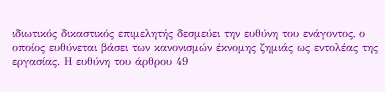ιδιωτικός δικαστικός επιμελητής δεσμεύει την ευθύνη του ενάγοντος, ο οποίος ευθύνεται βάσει των κανονισμών έκνομης ζημιάς ως εντολέας της εργασίας. Η ευθύνη του άρθρου 49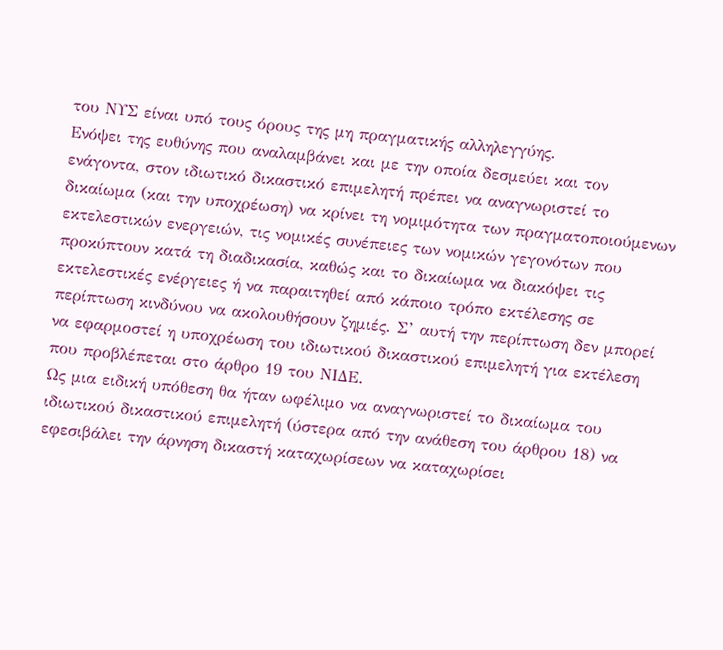του ΝΥΣ είναι υπό τους όρους της μη πραγματικής αλληλεγγύης.
Ενόψει της ευθύνης που αναλαμβάνει και με την οποία δεσμεύει και τον ενάγοντα, στον ιδιωτικό δικαστικό επιμελητή πρέπει να αναγνωριστεί το δικαίωμα (και την υποχρέωση) να κρίνει τη νομιμότητα των πραγματοποιούμενων εκτελεστικών ενεργειών, τις νομικές συνέπειες των νομικών γεγονότων που προκύπτουν κατά τη διαδικασία, καθώς και το δικαίωμα να διακόψει τις εκτελεστικές ενέργειες ή να παραιτηθεί από κάποιο τρόπο εκτέλεσης σε περίπτωση κινδύνου να ακολουθήσουν ζημιές. Σ’ αυτή την περίπτωση δεν μπορεί να εφαρμοστεί η υποχρέωση του ιδιωτικού δικαστικού επιμελητή για εκτέλεση που προβλέπεται στο άρθρο 19 του ΝΙΔΕ.
Ως μια ειδική υπόθεση θα ήταν ωφέλιμο να αναγνωριστεί το δικαίωμα του ιδιωτικού δικαστικού επιμελητή (ύστερα από την ανάθεση του άρθρου 18) να εφεσιβάλει την άρνηση δικαστή καταχωρίσεων να καταχωρίσει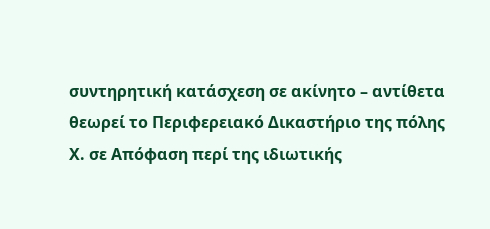συντηρητική κατάσχεση σε ακίνητο – αντίθετα θεωρεί το Περιφερειακό Δικαστήριο της πόλης Χ. σε Απόφαση περί της ιδιωτικής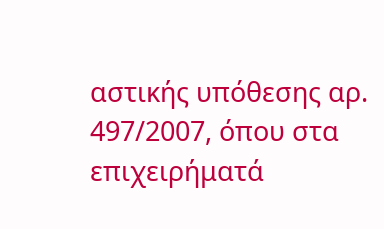αστικής υπόθεσης αρ. 497/2007, όπου στα επιχειρήματά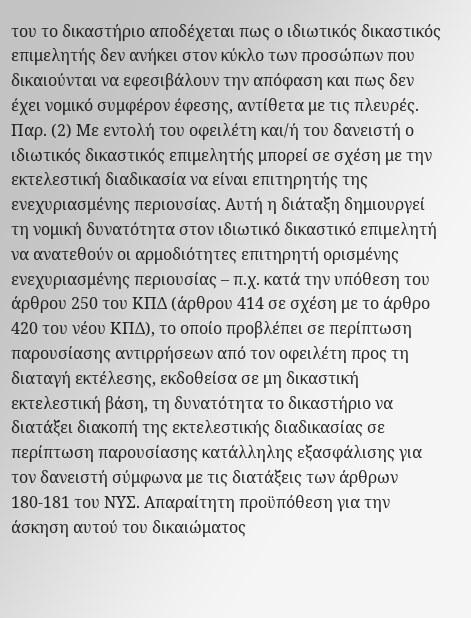του το δικαστήριο αποδέχεται πως ο ιδιωτικός δικαστικός επιμελητής δεν ανήκει στον κύκλο των προσώπων που δικαιούνται να εφεσιβάλουν την απόφαση και πως δεν έχει νομικό συμφέρον έφεσης, αντίθετα με τις πλευρές. Παρ. (2) Με εντολή του οφειλέτη και/ή του δανειστή ο ιδιωτικός δικαστικός επιμελητής μπορεί σε σχέση με την εκτελεστική διαδικασία να είναι επιτηρητής της ενεχυριασμένης περιουσίας. Αυτή η διάταξη δημιουργεί τη νομική δυνατότητα στον ιδιωτικό δικαστικό επιμελητή να ανατεθούν οι αρμοδιότητες επιτηρητή ορισμένης ενεχυριασμένης περιουσίας – π.χ. κατά την υπόθεση του άρθρου 250 του ΚΠΔ (άρθρου 414 σε σχέση με το άρθρο 420 του νέου ΚΠΔ), το οποίο προβλέπει σε περίπτωση παρουσίασης αντιρρήσεων από τον οφειλέτη προς τη διαταγή εκτέλεσης, εκδοθείσα σε μη δικαστική εκτελεστική βάση, τη δυνατότητα το δικαστήριο να διατάξει διακοπή της εκτελεστικής διαδικασίας σε περίπτωση παρουσίασης κατάλληλης εξασφάλισης για τον δανειστή σύμφωνα με τις διατάξεις των άρθρων 180-181 του ΝΥΣ. Απαραίτητη προϋπόθεση για την άσκηση αυτού του δικαιώματος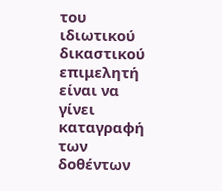του ιδιωτικού δικαστικού επιμελητή είναι να γίνει καταγραφή των δοθέντων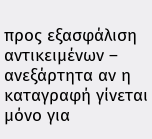προς εξασφάλιση αντικειμένων – ανεξάρτητα αν η καταγραφή γίνεται μόνο για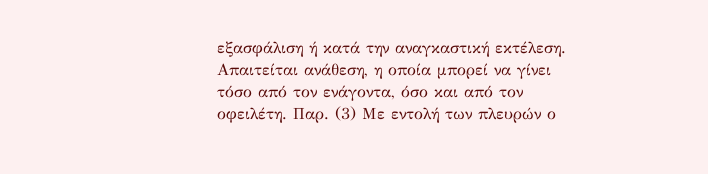εξασφάλιση ή κατά την αναγκαστική εκτέλεση. Απαιτείται ανάθεση, η οποία μπορεί να γίνει τόσο από τον ενάγοντα, όσο και από τον οφειλέτη. Παρ. (3) Με εντολή των πλευρών ο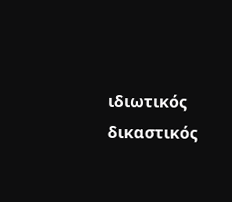ιδιωτικός δικαστικός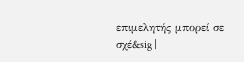επιμελητής μπορεί σε σχέ&sig |